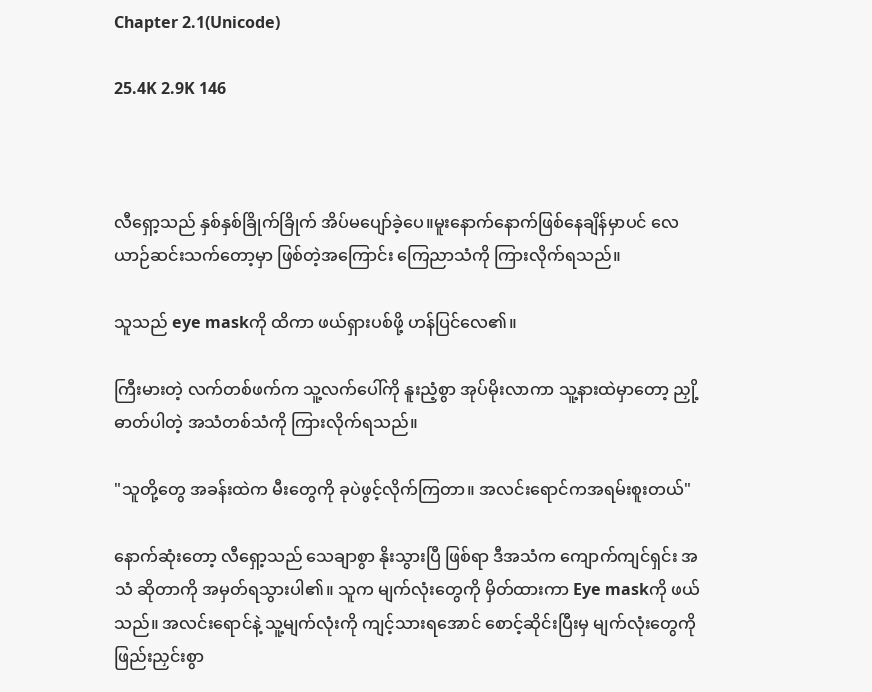Chapter 2.1(Unicode)

25.4K 2.9K 146



လီရှော့သည် နှစ်နှစ်ခြိုက်ခြိုက် အိပ်မပျော်ခဲ့ပေ။မူးနောက်နောက်ဖြစ်နေချိန်မှာပင် လေယာဉ်ဆင်းသက်တော့မှာ ဖြစ်တဲ့အကြောင်း ကြေညာသံကို ကြားလိုက်ရသည်။

သူသည် eye maskကို ထိကာ ဖယ်ရှားပစ်ဖို့ ဟန်ပြင်လေ၏။

ကြီးမားတဲ့ လက်တစ်ဖက်က သူ့လက်ပေါ်ကို နူးညံ့စွာ အုပ်မိုးလာကာ သူ့နားထဲမှာတော့ ညှို့ဓာတ်ပါတဲ့ အသံတစ်သံကို ကြားလိုက်ရသည်။

"သူတို့တွေ အခန်းထဲက မီးတွေကို ခုပဲဖွင့်လိုက်ကြတာ။ အလင်းရောင်ကအရမ်းစူးတယ်"

နောက်ဆုံးတော့ လီရှော့သည် သေချာစွာ နိုးသွားပြီ ဖြစ်ရာ ဒီအသံက ကျောက်ကျင်ရှင်း အသံ ဆိုတာကို အမှတ်ရသွားပါ၏။ သူက မျက်လုံးတွေကို မှိတ်ထားကာ Eye maskကို ဖယ်သည်။ အလင်းရောင်နဲ့ သူ့မျက်လုံးကို ကျင့်သားရအောင် စောင့်ဆိုင်းပြီးမှ မျက်လုံးတွေကို ဖြည်းညှင်းစွာ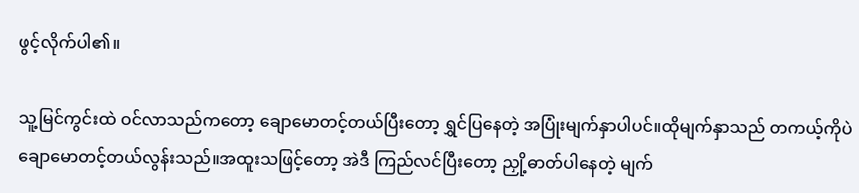ဖွင့်လိုက်ပါ၏။

သူ့မြင်ကွင်းထဲ ဝင်လာသည်ကတော့ ချောမောတင့်တယ်ပြီးတော့ ရွှင်ပြနေတဲ့ အပြုံးမျက်နှာပါပင်။ထိုမျက်နှာသည် တကယ့်ကိုပဲ ချောမောတင့်တယ်လွန်းသည်။အထူးသဖြင့်တော့ အဲဒီ ကြည်လင်ပြီးတော့ ညှို့ဓာတ်ပါနေတဲ့ မျက်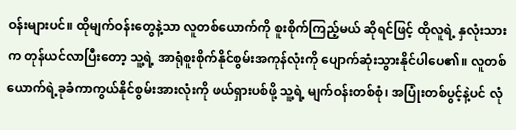ဝန်းများပင်။ ထိုမျက်ဝန်းတွေနဲ့သာ လူတစ်ယောက်ကို စူးစိုက်ကြည့်မယ် ဆိုရင်ဖြင့် ထိုလူရဲ့ နှလုံးသားက တုန်ယင်လာပြီးတော့ သူ့ရဲ့ အာရုံစူးစိုက်နိုင်စွမ်းအကုန်လုံးကို ပျောက်ဆုံးသွားနိုင်ပါပေ၏။ လူတစ်ယောက်ရဲ့ခုခံကာကွယ်နိုင်စွမ်းအားလုံးကို ဖယ်ရှားပစ်ဖို့ သူ့ရဲ့ မျက်ဝန်းတစ်စုံ၊ အပြုံးတစ်ပွင့်နဲ့ပင် လုံ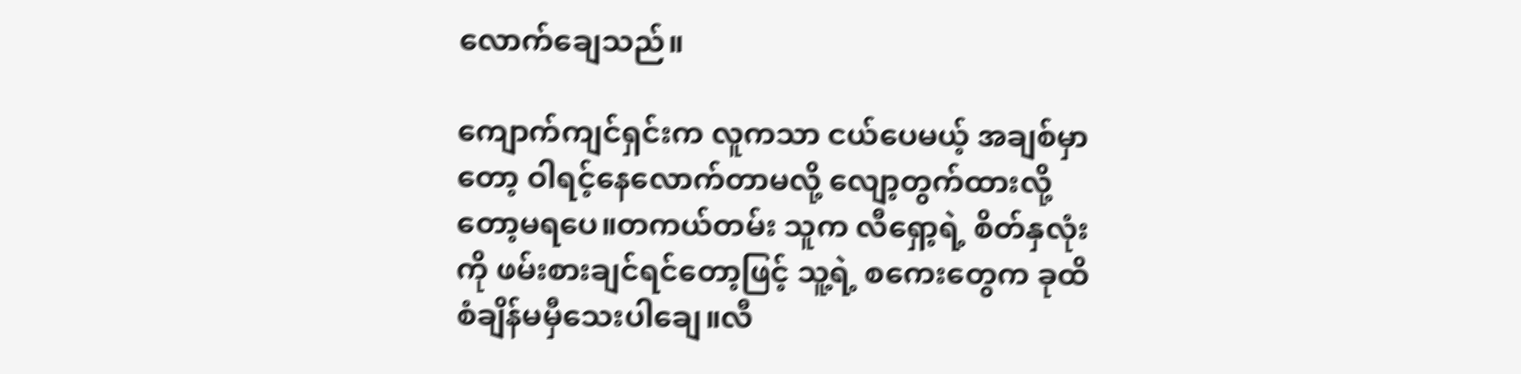လောက်ချေသည်။

ကျောက်ကျင်ရှင်းက လူကသာ ငယ်ပေမယ့် အချစ်မှာတော့ ဝါရင့်နေလောက်တာမလို့ လျော့တွက်ထားလို့တော့မရပေ။တကယ်တမ်း သူက လီရှော့ရဲ့ စိတ်နှလုံးကို ဖမ်းစားချင်ရင်တော့ဖြင့် သူ့ရဲ့ စကေးတွေက ခုထိ စံချိန်မမှီသေးပါချေ။လီ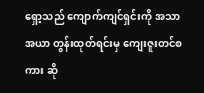ရှော့သည် ကျောက်ကျင်ရှင်းကို အသာအယာ တွန်းထုတ်ရင်းမှ ကျေးဇူးတင်စကား ဆို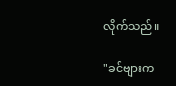လိုက်သည်။

"ခင်ဗျားက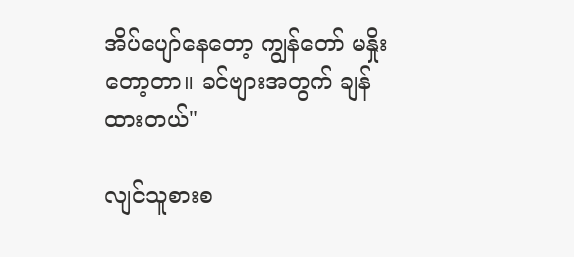အိပ်ပျော်နေတော့ ကျွန်တော် မနှိုးတော့တာ။ ခင်ဗျားအတွက် ချန်ထားတယ်"

လျင်သူစားစ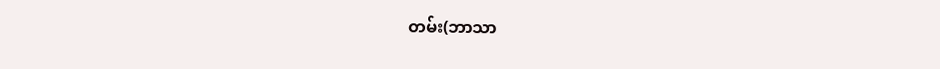တမ်း(ဘာသာ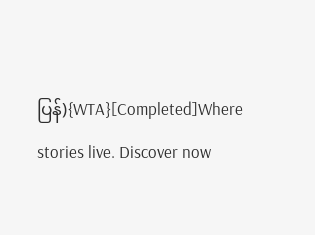ပြန်){WTA}[Completed]Where stories live. Discover now